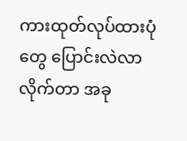ကားထုတ်လုပ်ထားပုံတွေ ပြောင်းလဲလာလိုက်တာ အခု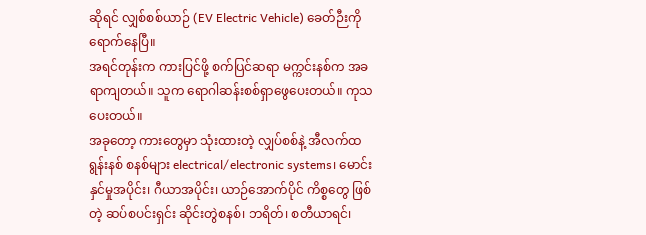ဆိုရင် လျှစ်စစ်ယာဉ် (EV Electric Vehicle) ခေတ်ဉီးကို ရောက်နေပြီ။
အရင်တုန်းက ကားပြင်ဖို့ စက်ပြင်ဆရာ မက္ကင်းနစ်က အခရာကျတယ်။ သူက ရောဂါဆန်းစစ်ရှာဖွေပေးတယ်။ ကုသပေးတယ်။
အခုတော့ ကားတွေမှာ သုံးထားတဲ့ လျှပ်စစ်နဲ့ အီလက်ထရွန်းနစ် စနစ်များ electrical/electronic systems၊ မောင်းနှင်မှုအပိုင်း၊ ဂီယာအပိုင်း၊ ယာဉ်အောက်ပိုင် ကိစ္စတွေ ဖြစ်တဲ့ ဆပ်စပင်းရှင်း ဆိုင်းတွဲစနစ်၊ ဘရိတ်၊ စတီယာရင်၊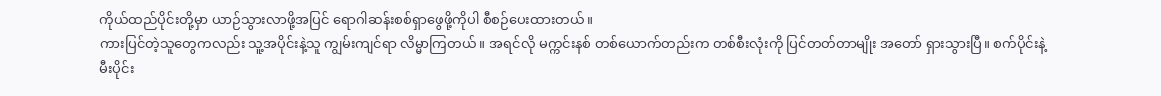ကိုယ်ထည်ပိုင်းတို့မှာ ယာဉ်သွားလာဖို့အပြင် ရောဂါဆန်းစစ်ရှာဖွေဖို့ကိုပါ စီစဉ်ပေးထားတယ်။
ကားပြင်တဲ့သူတွေကလည်း သူ့အပိုင်းနဲ့သူ ကျွမ်းကျင်ရာ လိမ္မာကြတယ်။ အရင်လို မက္ကင်းနစ် တစ်ယောက်တည်းက တစ်စီးလုံးကို ပြင်တတ်တာမျိုး အတော် ရှားသွားပြီ။ စက်ပိုင်းနဲ့ မီးပိုင်း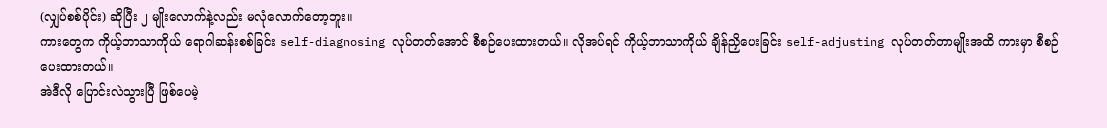(လျှပ်စစ်ပိုင်း) ဆိုပြီး ၂ မျိုးလောက်နဲ့လည်း မလုံလောက်တော့ဘူး။
ကားတွေက ကိုယ့်ဘာသာကိုယ် ရောဂါဆန်းစစ်ခြင်း self-diagnosing လုပ်တတ်အောင် စီစဉ်ပေးထားတယ်။ လိုအပ်ရင် ကိုယ့်ဘာသာကိုယ် ချိန်ညှိပေးခြင်း self-adjusting လုပ်တတ်တာမျိုးအထိ ကားမှာ စီစဉ်ပေးထားတယ်။
အဲဒီလို ပြောင်းလဲသွားပြီ ဖြစ်ပေမဲ့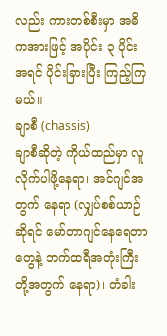လည်း ကားတစ်စီးမှာ အဓိကအားဖြင့် အပိုင်း ၃ ပိုင်း အရင် ပိုင်းခြားပြီး ကြည့်ကြမယ်။
ချာစီ (chassis)
ချာစီဆိုတဲ့ ကိုယ်ထည်မှာ လူလိုက်ပါဖို့နေရာ၊ အင်ဂျင်အတွက် နေရာ (လျှပ်စစ်ယာဉ်ဆိုရင် မော်တာဂျင်နေရေတာတွေနဲ့ ဘက်ထရီအတုံးကြီးတို့အတွက် နေရာ)၊ တံခါး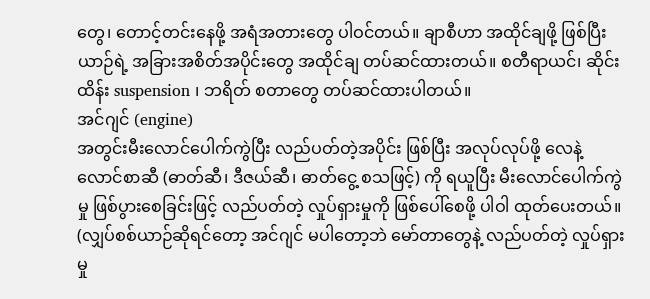တွေ၊ တောင့်တင်းနေဖို့ အရံအတားတွေ ပါဝင်တယ်။ ချာစီဟာ အထိုင်ချဖို့ ဖြစ်ပြီး ယာဉ်ရဲ့ အခြားအစိတ်အပိုင်းတွေ အထိုင်ချ တပ်ဆင်ထားတယ်။ စတီရာယင်၊ ဆိုင်းထိန်း suspension ၊ ဘရိတ် စတာတွေ တပ်ဆင်ထားပါတယ်။
အင်ဂျင် (engine)
အတွင်းမီးလောင်ပေါက်ကွဲပြီး လည်ပတ်တဲ့အပိုင်း ဖြစ်ပြီး အလုပ်လုပ်ဖို့ လေနဲ့ လောင်စာဆီ (ဓာတ်ဆီ၊ ဒီဇယ်ဆီ၊ ဓာတ်ငွေ့ စသဖြင့်) ကို ရယူပြီး မီးလောင်ပေါက်ကွဲမှု ဖြစ်ပွားစေခြင်းဖြင့် လည်ပတ်တဲ့ လှုပ်ရှားမှုကို ဖြစ်ပေါ်စေဖို့ ပါဝါ ထုတ်ပေးတယ်။ (လျှပ်စစ်ယာဉ်ဆိုရင်တော့ အင်ဂျင် မပါတော့ဘဲ မော်တာတွေနဲ့ လည်ပတ်တဲ့ လှုပ်ရှားမှု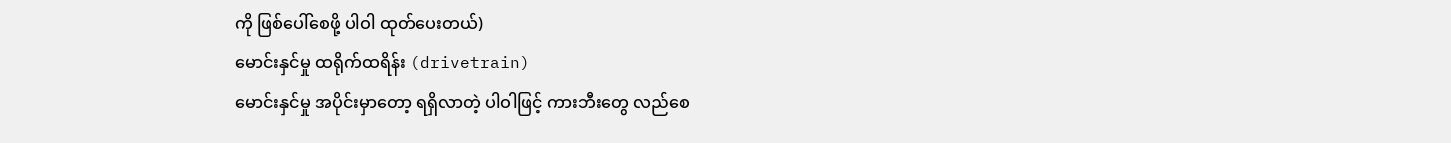ကို ဖြစ်ပေါ်စေဖို့ ပါဝါ ထုတ်ပေးတယ်)
မောင်းနှင်မှု ထရိုက်ထရိန်း (drivetrain)
မောင်းနှင်မှု အပိုင်းမှာတော့ ရရှိလာတဲ့ ပါဝါဖြင့် ကားဘီးတွေ လည်စေ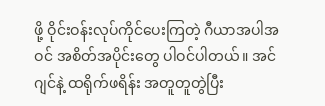ဖို့ ဝိုင်းဝန်းလုပ်ကိုင်ပေးကြတဲ့ ဂီယာအပါအဝင် အစိတ်အပိုင်းတွေ ပါဝင်ပါတယ်။ အင်ဂျင်နဲ့ ထရိုက်ဖရိန်း အတူတူတွဲပြီး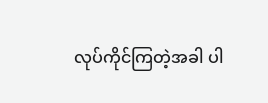လုပ်ကိုင်ကြတဲ့အခါ ပါ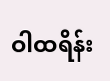ဝါထရိန်း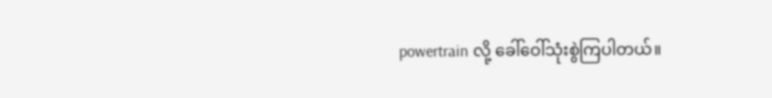powertrain လို့ ခေါ်ဝေါ်သုံးစွဲကြပါတယ်။